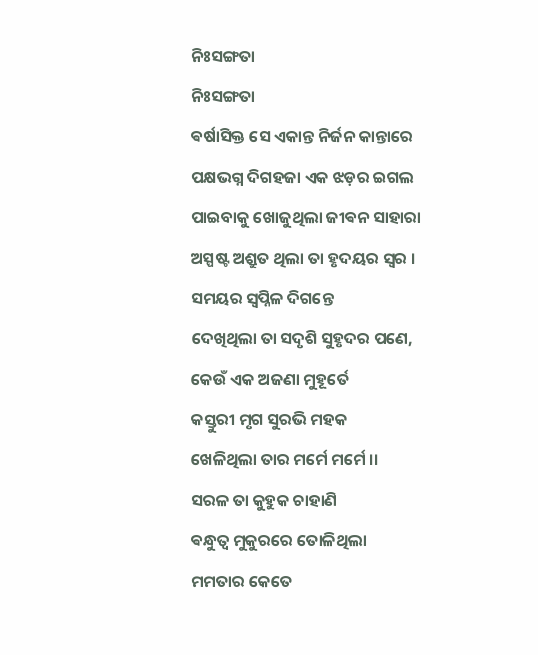ନିଃସଙ୍ଗତା
ନିଃସଙ୍ଗତା
ଵର୍ଷାସିକ୍ତ ସେ ଏକାନ୍ତ ନିର୍ଜନ କାନ୍ତାରେ
ପକ୍ଷଭଗ୍ନ ଦିଗହଜା ଏକ ଝଡ଼ର ଇଗଲ
ପାଇବାକୁ ଖୋଜୁଥିଲା ଜୀଵନ ସାହାରା
ଅସ୍ପଷ୍ଟ ଅଶ୍ରୁତ ଥିଲା ତା ହୃଦୟର ସ୍ୱର ।
ସମୟର ସ୍ୱପ୍ନିଳ ଦିଗନ୍ତେ
ଦେଖିଥିଲା ତା ସଦୃଶି ସୁହୃଦର ପଣେ,
କେଉଁ ଏକ ଅଜଣା ମୁହୂର୍ତେ
କସ୍ତୁରୀ ମୃଗ ସୁରଭି ମହକ
ଖେଳିଥିଲା ତାର ମର୍ମେ ମର୍ମେ ।।
ସରଳ ତା କୁହୁକ ଚାହାଣି
ଵନ୍ଧୁତ୍ୱ ମୁକୁରରେ ତୋଳିଥିଲା
ମମତାର କେତେ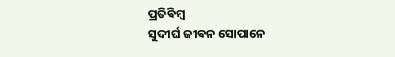ପ୍ରତିଵିମ୍ଵ
ସୁଦୀର୍ଘ ଜୀଵନ ସୋପାନେ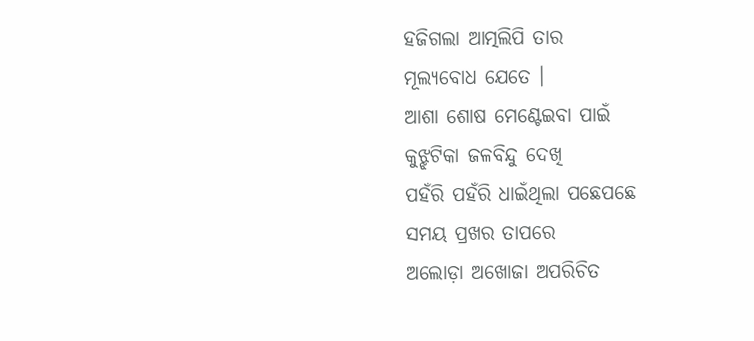ହଜିଗଲା ଆତ୍ମଲିପି ତାର
ମୂଲ୍ୟବୋଧ ଯେତେ ।
ଆଶା ଶୋଷ ମେଣ୍ଟେଇବା ପାଇଁ
କୁଝ୍ଝଟିକା ଜଳବିନ୍ଦୁ ଦେଖି
ପହଁରି ପହଁରି ଧାଇଁଥିଲା ପଛେପଛେ
ସମୟ ପ୍ରଖର ତାପରେ
ଅଲୋଡ଼ା ଅଖୋଜା ଅପରିଚିତ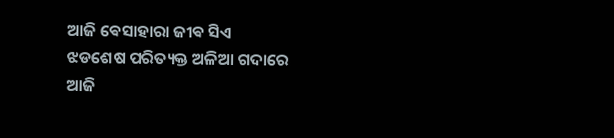ଆଜି ଵେସାହାରା ଜୀଵ ସିଏ
ଝଡଶେଷ ପରିତ୍ୟକ୍ତ ଅଳିଆ ଗଦାରେ
ଆଜି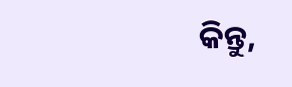କିନ୍ତୁ,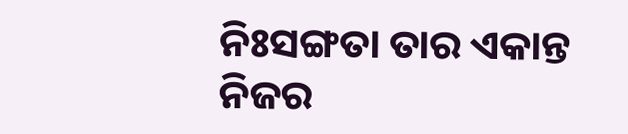ନିଃସଙ୍ଗତା ତାର ଏକାନ୍ତ ନିଜର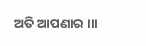ଅତି ଆପଣାର ।।।